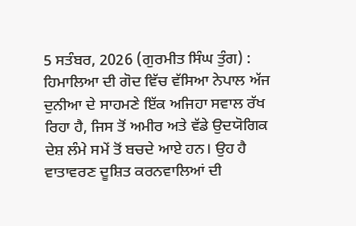5 ਸਤੰਬਰ, 2026 (ਗੁਰਮੀਤ ਸਿੰਘ ਤੁੰਗ) : ਹਿਮਾਲਿਆ ਦੀ ਗੋਦ ਵਿੱਚ ਵੱਸਿਆ ਨੇਪਾਲ ਅੱਜ ਦੁਨੀਆ ਦੇ ਸਾਹਮਣੇ ਇੱਕ ਅਜਿਹਾ ਸਵਾਲ ਰੱਖ ਰਿਹਾ ਹੈ, ਜਿਸ ਤੋਂ ਅਮੀਰ ਅਤੇ ਵੱਡੇ ਉਦਯੋਗਿਕ ਦੇਸ਼ ਲੰਮੇ ਸਮੇਂ ਤੋਂ ਬਚਦੇ ਆਏ ਹਨ। ਉਹ ਹੈ ਵਾਤਾਵਰਣ ਦੂਸ਼ਿਤ ਕਰਨਵਾਲਿਆਂ ਦੀ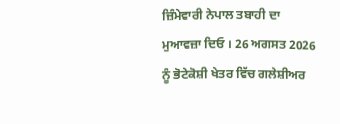ਜ਼ਿੰਮੇਵਾਰੀ ਨੇਪਾਲ ਤਬਾਹੀ ਦਾ ਮੁਆਵਜ਼ਾ ਦਿਓ । 26 ਅਗਸਤ 2026 ਨੂੰ ਭੋਟੇਕੋਸ਼ੀ ਖੇਤਰ ਵਿੱਚ ਗਲੇਸ਼ੀਅਰ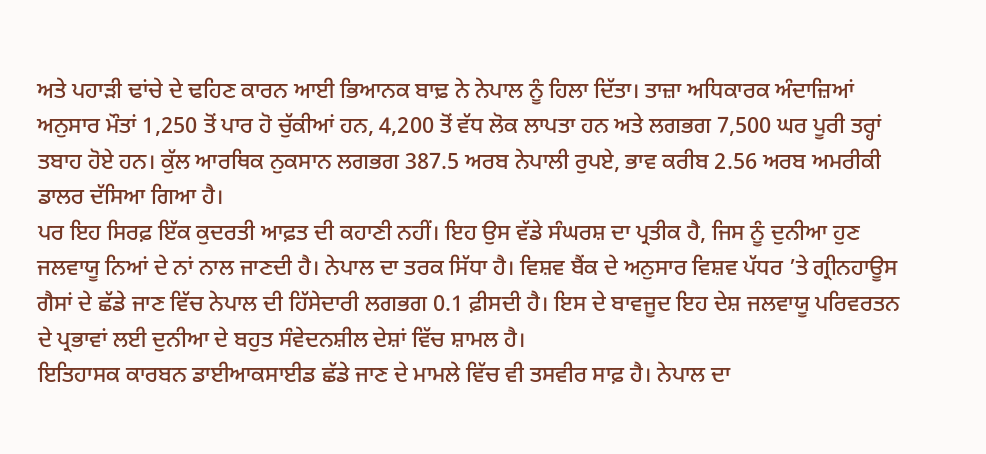ਅਤੇ ਪਹਾੜੀ ਢਾਂਚੇ ਦੇ ਢਹਿਣ ਕਾਰਨ ਆਈ ਭਿਆਨਕ ਬਾਢ਼ ਨੇ ਨੇਪਾਲ ਨੂੰ ਹਿਲਾ ਦਿੱਤਾ। ਤਾਜ਼ਾ ਅਧਿਕਾਰਕ ਅੰਦਾਜ਼ਿਆਂ ਅਨੁਸਾਰ ਮੌਤਾਂ 1,250 ਤੋਂ ਪਾਰ ਹੋ ਚੁੱਕੀਆਂ ਹਨ, 4,200 ਤੋਂ ਵੱਧ ਲੋਕ ਲਾਪਤਾ ਹਨ ਅਤੇ ਲਗਭਗ 7,500 ਘਰ ਪੂਰੀ ਤਰ੍ਹਾਂ ਤਬਾਹ ਹੋਏ ਹਨ। ਕੁੱਲ ਆਰਥਿਕ ਨੁਕਸਾਨ ਲਗਭਗ 387.5 ਅਰਬ ਨੇਪਾਲੀ ਰੁਪਏ, ਭਾਵ ਕਰੀਬ 2.56 ਅਰਬ ਅਮਰੀਕੀ ਡਾਲਰ ਦੱਸਿਆ ਗਿਆ ਹੈ।
ਪਰ ਇਹ ਸਿਰਫ਼ ਇੱਕ ਕੁਦਰਤੀ ਆਫ਼ਤ ਦੀ ਕਹਾਣੀ ਨਹੀਂ। ਇਹ ਉਸ ਵੱਡੇ ਸੰਘਰਸ਼ ਦਾ ਪ੍ਰਤੀਕ ਹੈ, ਜਿਸ ਨੂੰ ਦੁਨੀਆ ਹੁਣ ਜਲਵਾਯੂ ਨਿਆਂ ਦੇ ਨਾਂ ਨਾਲ ਜਾਣਦੀ ਹੈ। ਨੇਪਾਲ ਦਾ ਤਰਕ ਸਿੱਧਾ ਹੈ। ਵਿਸ਼ਵ ਬੈਂਕ ਦੇ ਅਨੁਸਾਰ ਵਿਸ਼ਵ ਪੱਧਰ ’ਤੇ ਗ੍ਰੀਨਹਾਊਸ ਗੈਸਾਂ ਦੇ ਛੱਡੇ ਜਾਣ ਵਿੱਚ ਨੇਪਾਲ ਦੀ ਹਿੱਸੇਦਾਰੀ ਲਗਭਗ 0.1 ਫ਼ੀਸਦੀ ਹੈ। ਇਸ ਦੇ ਬਾਵਜੂਦ ਇਹ ਦੇਸ਼ ਜਲਵਾਯੂ ਪਰਿਵਰਤਨ ਦੇ ਪ੍ਰਭਾਵਾਂ ਲਈ ਦੁਨੀਆ ਦੇ ਬਹੁਤ ਸੰਵੇਦਨਸ਼ੀਲ ਦੇਸ਼ਾਂ ਵਿੱਚ ਸ਼ਾਮਲ ਹੈ।
ਇਤਿਹਾਸਕ ਕਾਰਬਨ ਡਾਈਆਕਸਾਈਡ ਛੱਡੇ ਜਾਣ ਦੇ ਮਾਮਲੇ ਵਿੱਚ ਵੀ ਤਸਵੀਰ ਸਾਫ਼ ਹੈ। ਨੇਪਾਲ ਦਾ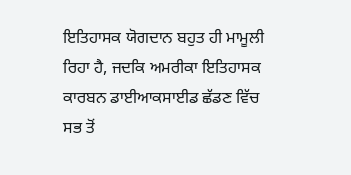ਇਤਿਹਾਸਕ ਯੋਗਦਾਨ ਬਹੁਤ ਹੀ ਮਾਮੂਲੀ ਰਿਹਾ ਹੈ, ਜਦਕਿ ਅਮਰੀਕਾ ਇਤਿਹਾਸਕ ਕਾਰਬਨ ਡਾਈਆਕਸਾਈਡ ਛੱਡਣ ਵਿੱਚ ਸਭ ਤੋਂ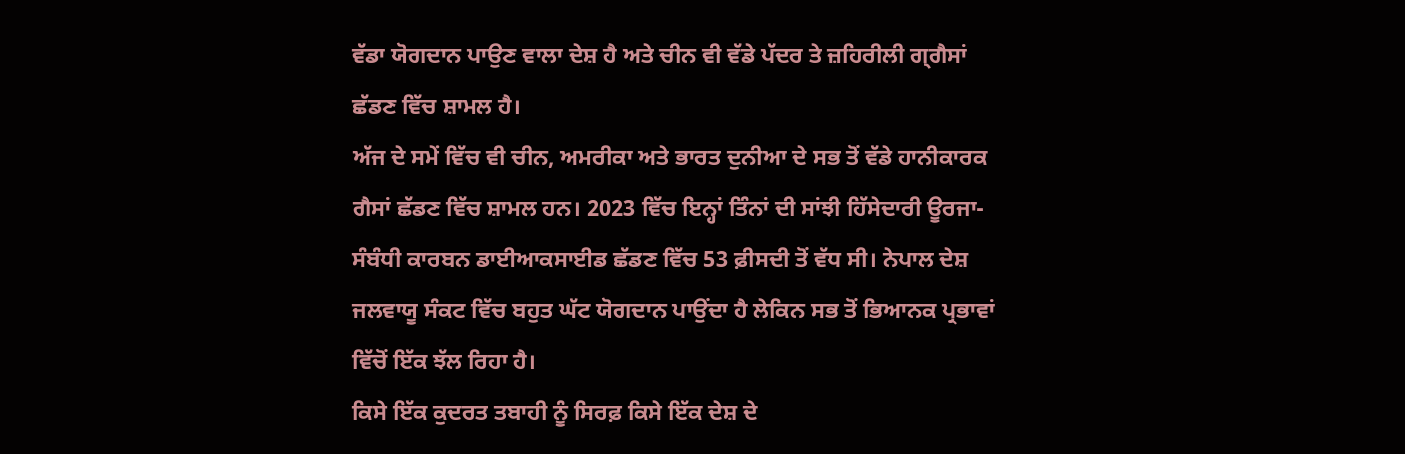ਵੱਡਾ ਯੋਗਦਾਨ ਪਾਉਣ ਵਾਲਾ ਦੇਸ਼ ਹੈ ਅਤੇ ਚੀਨ ਵੀ ਵੱਡੇ ਪੱਦਰ ਤੇ ਜ਼ਹਿਰੀਲੀ ਗ੍ਗੈਸਾਂ ਛੱਡਣ ਵਿੱਚ ਸ਼ਾਮਲ ਹੈ।
ਅੱਜ ਦੇ ਸਮੇਂ ਵਿੱਚ ਵੀ ਚੀਨ, ਅਮਰੀਕਾ ਅਤੇ ਭਾਰਤ ਦੁਨੀਆ ਦੇ ਸਭ ਤੋਂ ਵੱਡੇ ਹਾਨੀਕਾਰਕ ਗੈਸਾਂ ਛੱਡਣ ਵਿੱਚ ਸ਼ਾਮਲ ਹਨ। 2023 ਵਿੱਚ ਇਨ੍ਹਾਂ ਤਿੰਨਾਂ ਦੀ ਸਾਂਝੀ ਹਿੱਸੇਦਾਰੀ ਊਰਜਾ-ਸੰਬੰਧੀ ਕਾਰਬਨ ਡਾਈਆਕਸਾਈਡ ਛੱਡਣ ਵਿੱਚ 53 ਫ਼ੀਸਦੀ ਤੋਂ ਵੱਧ ਸੀ। ਨੇਪਾਲ ਦੇਸ਼ ਜਲਵਾਯੂ ਸੰਕਟ ਵਿੱਚ ਬਹੁਤ ਘੱਟ ਯੋਗਦਾਨ ਪਾਉਂਦਾ ਹੈ ਲੇਕਿਨ ਸਭ ਤੋਂ ਭਿਆਨਕ ਪ੍ਰਭਾਵਾਂ ਵਿੱਚੋਂ ਇੱਕ ਝੱਲ ਰਿਹਾ ਹੈ।
ਕਿਸੇ ਇੱਕ ਕੁਦਰਤ ਤਬਾਹੀ ਨੂੰ ਸਿਰਫ਼ ਕਿਸੇ ਇੱਕ ਦੇਸ਼ ਦੇ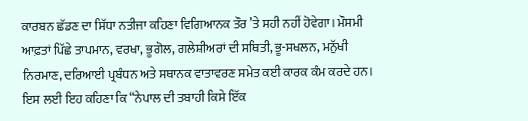ਕਾਰਬਨ ਛੱਡਣ ਦਾ ਸਿੱਧਾ ਨਤੀਜਾ ਕਹਿਣਾ ਵਿਗਿਆਨਕ ਤੌਰ ’ਤੇ ਸਹੀ ਨਹੀਂ ਹੋਵੇਗਾ। ਮੌਸਮੀ ਆਫ਼ਤਾਂ ਪਿੱਛੇ ਤਾਪਮਾਨ, ਵਰਖਾ, ਭੂਗੋਲ, ਗਲੇਸ਼ੀਅਰਾਂ ਦੀ ਸਥਿਤੀ, ਭੂ-ਸਖਲਨ, ਮਨੁੱਖੀ ਨਿਰਮਾਣ, ਦਰਿਆਈ ਪ੍ਰਬੰਧਨ ਅਤੇ ਸਥਾਨਕ ਵਾਤਾਵਰਣ ਸਮੇਤ ਕਈ ਕਾਰਕ ਕੰਮ ਕਰਦੇ ਹਨ। ਇਸ ਲਈ ਇਹ ਕਹਿਣਾ ਕਿ “ਨੇਪਾਲ ਦੀ ਤਬਾਹੀ ਕਿਸੇ ਇੱਕ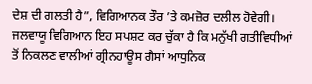ਦੇਸ਼ ਦੀ ਗਲਤੀ ਹੈ”, ਵਿਗਿਆਨਕ ਤੌਰ ’ਤੇ ਕਮਜ਼ੋਰ ਦਲੀਲ ਹੋਵੇਗੀ।
ਜਲਵਾਯੂ ਵਿਗਿਆਨ ਇਹ ਸਪਸ਼ਟ ਕਰ ਚੁੱਕਾ ਹੈ ਕਿ ਮਨੁੱਖੀ ਗਤੀਵਿਧੀਆਂ ਤੋਂ ਨਿਕਲਣ ਵਾਲੀਆਂ ਗ੍ਰੀਨਹਾਊਸ ਗੈਸਾਂ ਆਧੁਨਿਕ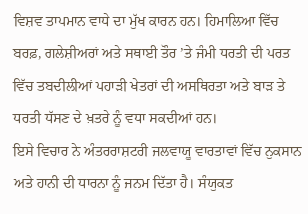ਵਿਸ਼ਵ ਤਾਪਮਾਨ ਵਾਧੇ ਦਾ ਮੁੱਖ ਕਾਰਨ ਹਨ। ਹਿਮਾਲਿਆ ਵਿੱਚ ਬਰਫ਼, ਗਲੇਸ਼ੀਅਰਾਂ ਅਤੇ ਸਥਾਈ ਤੌਰ ’ਤੇ ਜੰਮੀ ਧਰਤੀ ਦੀ ਪਰਤ ਵਿੱਚ ਤਬਦੀਲੀਆਂ ਪਹਾੜੀ ਖੇਤਰਾਂ ਦੀ ਅਸਥਿਰਤਾ ਅਤੇ ਬਾੜ ਤੇ ਧਰਤੀ ਧੱਸਣ ਦੇ ਖ਼ਤਰੇ ਨੂੰ ਵਧਾ ਸਕਦੀਆਂ ਹਨ।
ਇਸੇ ਵਿਚਾਰ ਨੇ ਅੰਤਰਰਾਸ਼ਟਰੀ ਜਲਵਾਯੂ ਵਾਰਤਾਵਾਂ ਵਿੱਚ ਨੁਕਸਾਨ ਅਤੇ ਹਾਨੀ ਦੀ ਧਾਰਨਾ ਨੂੰ ਜਨਮ ਦਿੱਤਾ ਹੈ। ਸੰਯੁਕਤ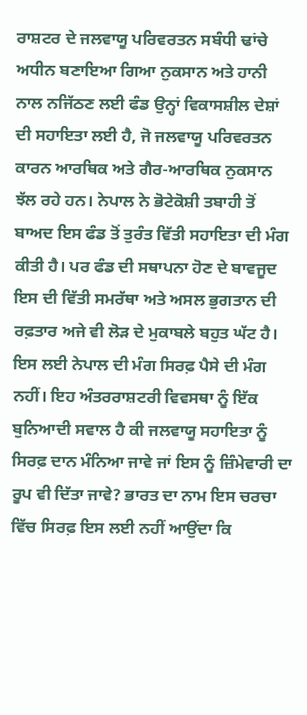ਰਾਸ਼ਟਰ ਦੇ ਜਲਵਾਯੂ ਪਰਿਵਰਤਨ ਸਬੰਧੀ ਢਾਂਚੇ ਅਧੀਨ ਬਣਾਇਆ ਗਿਆ ਨੁਕਸਾਨ ਅਤੇ ਹਾਨੀ ਨਾਲ ਨਜਿੱਠਣ ਲਈ ਫੰਡ ਉਨ੍ਹਾਂ ਵਿਕਾਸਸ਼ੀਲ ਦੇਸ਼ਾਂ ਦੀ ਸਹਾਇਤਾ ਲਈ ਹੈ, ਜੋ ਜਲਵਾਯੂ ਪਰਿਵਰਤਨ ਕਾਰਨ ਆਰਥਿਕ ਅਤੇ ਗੈਰ-ਆਰਥਿਕ ਨੁਕਸਾਨ ਝੱਲ ਰਹੇ ਹਨ। ਨੇਪਾਲ ਨੇ ਭੋਟੇਕੋਸ਼ੀ ਤਬਾਹੀ ਤੋਂ ਬਾਅਦ ਇਸ ਫੰਡ ਤੋਂ ਤੁਰੰਤ ਵਿੱਤੀ ਸਹਾਇਤਾ ਦੀ ਮੰਗ ਕੀਤੀ ਹੈ। ਪਰ ਫੰਡ ਦੀ ਸਥਾਪਨਾ ਹੋਣ ਦੇ ਬਾਵਜੂਦ ਇਸ ਦੀ ਵਿੱਤੀ ਸਮਰੱਥਾ ਅਤੇ ਅਸਲ ਭੁਗਤਾਨ ਦੀ ਰਫ਼ਤਾਰ ਅਜੇ ਵੀ ਲੋੜ ਦੇ ਮੁਕਾਬਲੇ ਬਹੁਤ ਘੱਟ ਹੈ।
ਇਸ ਲਈ ਨੇਪਾਲ ਦੀ ਮੰਗ ਸਿਰਫ਼ ਪੈਸੇ ਦੀ ਮੰਗ ਨਹੀਂ। ਇਹ ਅੰਤਰਰਾਸ਼ਟਰੀ ਵਿਵਸਥਾ ਨੂੰ ਇੱਕ ਬੁਨਿਆਦੀ ਸਵਾਲ ਹੈ ਕੀ ਜਲਵਾਯੂ ਸਹਾਇਤਾ ਨੂੰ ਸਿਰਫ਼ ਦਾਨ ਮੰਨਿਆ ਜਾਵੇ ਜਾਂ ਇਸ ਨੂੰ ਜ਼ਿੰਮੇਵਾਰੀ ਦਾ ਰੂਪ ਵੀ ਦਿੱਤਾ ਜਾਵੇ? ਭਾਰਤ ਦਾ ਨਾਮ ਇਸ ਚਰਚਾ ਵਿੱਚ ਸਿਰਫ਼ ਇਸ ਲਈ ਨਹੀਂ ਆਉਂਦਾ ਕਿ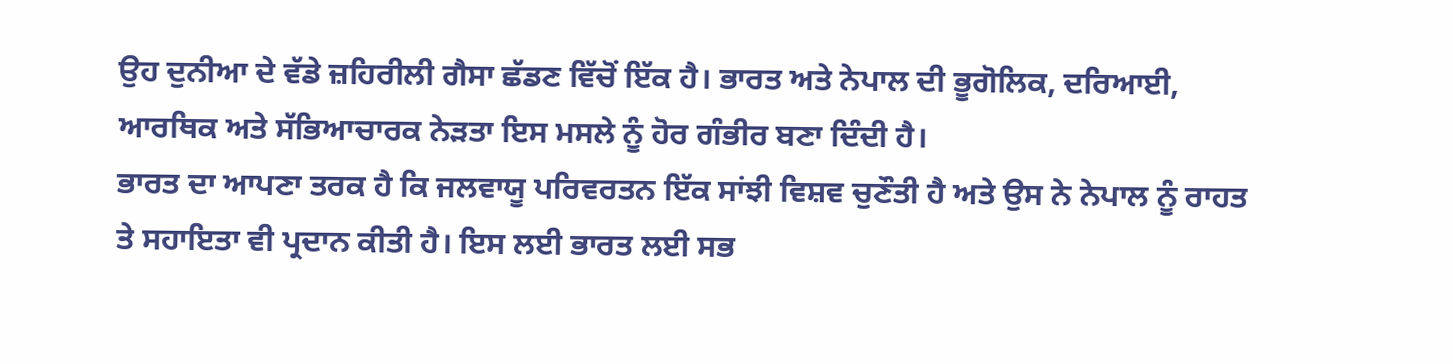ਉਹ ਦੁਨੀਆ ਦੇ ਵੱਡੇ ਜ਼ਹਿਰੀਲੀ ਗੈਸਾ ਛੱਡਣ ਵਿੱਚੋਂ ਇੱਕ ਹੈ। ਭਾਰਤ ਅਤੇ ਨੇਪਾਲ ਦੀ ਭੂਗੋਲਿਕ, ਦਰਿਆਈ, ਆਰਥਿਕ ਅਤੇ ਸੱਭਿਆਚਾਰਕ ਨੇੜਤਾ ਇਸ ਮਸਲੇ ਨੂੰ ਹੋਰ ਗੰਭੀਰ ਬਣਾ ਦਿੰਦੀ ਹੈ।
ਭਾਰਤ ਦਾ ਆਪਣਾ ਤਰਕ ਹੈ ਕਿ ਜਲਵਾਯੂ ਪਰਿਵਰਤਨ ਇੱਕ ਸਾਂਝੀ ਵਿਸ਼ਵ ਚੁਣੌਤੀ ਹੈ ਅਤੇ ਉਸ ਨੇ ਨੇਪਾਲ ਨੂੰ ਰਾਹਤ ਤੇ ਸਹਾਇਤਾ ਵੀ ਪ੍ਰਦਾਨ ਕੀਤੀ ਹੈ। ਇਸ ਲਈ ਭਾਰਤ ਲਈ ਸਭ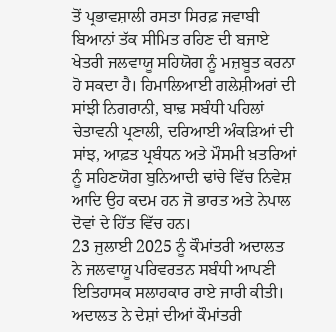ਤੋਂ ਪ੍ਰਭਾਵਸ਼ਾਲੀ ਰਸਤਾ ਸਿਰਫ਼ ਜਵਾਬੀ ਬਿਆਨਾਂ ਤੱਕ ਸੀਮਿਤ ਰਹਿਣ ਦੀ ਬਜਾਏ ਖੇਤਰੀ ਜਲਵਾਯੂ ਸਹਿਯੋਗ ਨੂੰ ਮਜ਼ਬੂਤ ਕਰਨਾ ਹੋ ਸਕਦਾ ਹੈ। ਹਿਮਾਲਿਆਈ ਗਲੇਸ਼ੀਅਰਾਂ ਦੀ ਸਾਂਝੀ ਨਿਗਰਾਨੀ, ਬਾਢ਼ ਸਬੰਧੀ ਪਹਿਲਾਂ ਚੇਤਾਵਨੀ ਪ੍ਰਣਾਲੀ, ਦਰਿਆਈ ਅੰਕੜਿਆਂ ਦੀ ਸਾਂਝ, ਆਫ਼ਤ ਪ੍ਰਬੰਧਨ ਅਤੇ ਮੌਸਮੀ ਖ਼ਤਰਿਆਂ ਨੂੰ ਸਹਿਣਯੋਗ ਬੁਨਿਆਦੀ ਢਾਂਚੇ ਵਿੱਚ ਨਿਵੇਸ਼ ਆਦਿ ਉਹ ਕਦਮ ਹਨ ਜੋ ਭਾਰਤ ਅਤੇ ਨੇਪਾਲ ਦੋਵਾਂ ਦੇ ਹਿੱਤ ਵਿੱਚ ਹਨ।
23 ਜੁਲਾਈ 2025 ਨੂੰ ਕੌਮਾਂਤਰੀ ਅਦਾਲਤ ਨੇ ਜਲਵਾਯੂ ਪਰਿਵਰਤਨ ਸਬੰਧੀ ਆਪਣੀ ਇਤਿਹਾਸਕ ਸਲਾਹਕਾਰ ਰਾਏ ਜਾਰੀ ਕੀਤੀ। ਅਦਾਲਤ ਨੇ ਦੇਸ਼ਾਂ ਦੀਆਂ ਕੌਮਾਂਤਰੀ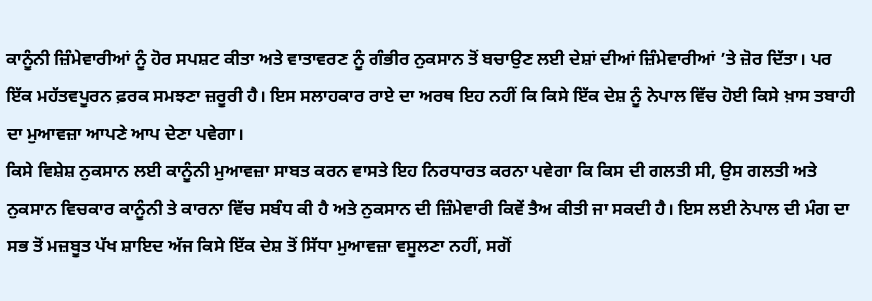ਕਾਨੂੰਨੀ ਜ਼ਿੰਮੇਵਾਰੀਆਂ ਨੂੰ ਹੋਰ ਸਪਸ਼ਟ ਕੀਤਾ ਅਤੇ ਵਾਤਾਵਰਣ ਨੂੰ ਗੰਭੀਰ ਨੁਕਸਾਨ ਤੋਂ ਬਚਾਉਣ ਲਈ ਦੇਸ਼ਾਂ ਦੀਆਂ ਜ਼ਿੰਮੇਵਾਰੀਆਂ ’ਤੇ ਜ਼ੋਰ ਦਿੱਤਾ। ਪਰ ਇੱਕ ਮਹੱਤਵਪੂਰਨ ਫ਼ਰਕ ਸਮਝਣਾ ਜ਼ਰੂਰੀ ਹੈ। ਇਸ ਸਲਾਹਕਾਰ ਰਾਏ ਦਾ ਅਰਥ ਇਹ ਨਹੀਂ ਕਿ ਕਿਸੇ ਇੱਕ ਦੇਸ਼ ਨੂੰ ਨੇਪਾਲ ਵਿੱਚ ਹੋਈ ਕਿਸੇ ਖ਼ਾਸ ਤਬਾਹੀ ਦਾ ਮੁਆਵਜ਼ਾ ਆਪਣੇ ਆਪ ਦੇਣਾ ਪਵੇਗਾ।
ਕਿਸੇ ਵਿਸ਼ੇਸ਼ ਨੁਕਸਾਨ ਲਈ ਕਾਨੂੰਨੀ ਮੁਆਵਜ਼ਾ ਸਾਬਤ ਕਰਨ ਵਾਸਤੇ ਇਹ ਨਿਰਧਾਰਤ ਕਰਨਾ ਪਵੇਗਾ ਕਿ ਕਿਸ ਦੀ ਗਲਤੀ ਸੀ, ਉਸ ਗਲਤੀ ਅਤੇ ਨੁਕਸਾਨ ਵਿਚਕਾਰ ਕਾਨੂੰਨੀ ਤੇ ਕਾਰਨਾ ਵਿੱਚ ਸਬੰਧ ਕੀ ਹੈ ਅਤੇ ਨੁਕਸਾਨ ਦੀ ਜ਼ਿੰਮੇਵਾਰੀ ਕਿਵੇਂ ਤੈਅ ਕੀਤੀ ਜਾ ਸਕਦੀ ਹੈ। ਇਸ ਲਈ ਨੇਪਾਲ ਦੀ ਮੰਗ ਦਾ ਸਭ ਤੋਂ ਮਜ਼ਬੂਤ ਪੱਖ ਸ਼ਾਇਦ ਅੱਜ ਕਿਸੇ ਇੱਕ ਦੇਸ਼ ਤੋਂ ਸਿੱਧਾ ਮੁਆਵਜ਼ਾ ਵਸੂਲਣਾ ਨਹੀਂ, ਸਗੋਂ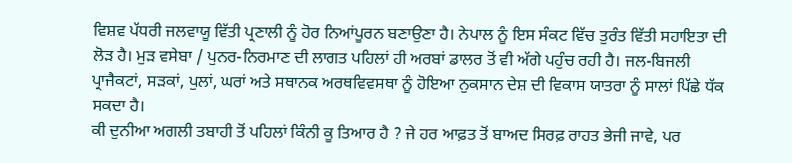ਵਿਸ਼ਵ ਪੱਧਰੀ ਜਲਵਾਯੂ ਵਿੱਤੀ ਪ੍ਰਣਾਲੀ ਨੂੰ ਹੋਰ ਨਿਆਂਪੂਰਨ ਬਣਾਉਣਾ ਹੈ। ਨੇਪਾਲ ਨੂੰ ਇਸ ਸੰਕਟ ਵਿੱਚ ਤੁਰੰਤ ਵਿੱਤੀ ਸਹਾਇਤਾ ਦੀ ਲੋੜ ਹੈ। ਮੁੜ ਵਸੇਬਾ / ਪੁਨਰ-ਨਿਰਮਾਣ ਦੀ ਲਾਗਤ ਪਹਿਲਾਂ ਹੀ ਅਰਬਾਂ ਡਾਲਰ ਤੋਂ ਵੀ ਅੱਗੇ ਪਹੁੰਚ ਰਹੀ ਹੈ। ਜਲ-ਬਿਜਲੀ ਪ੍ਰਾਜੈਕਟਾਂ, ਸੜਕਾਂ, ਪੁਲਾਂ, ਘਰਾਂ ਅਤੇ ਸਥਾਨਕ ਅਰਥਵਿਵਸਥਾ ਨੂੰ ਹੋਇਆ ਨੁਕਸਾਨ ਦੇਸ਼ ਦੀ ਵਿਕਾਸ ਯਾਤਰਾ ਨੂੰ ਸਾਲਾਂ ਪਿੱਛੇ ਧੱਕ ਸਕਦਾ ਹੈ।
ਕੀ ਦੁਨੀਆ ਅਗਲੀ ਤਬਾਹੀ ਤੋਂ ਪਹਿਲਾਂ ਕਿੰਨੀ ਕੂ ਤਿਆਰ ਹੈ ? ਜੇ ਹਰ ਆਫ਼ਤ ਤੋਂ ਬਾਅਦ ਸਿਰਫ਼ ਰਾਹਤ ਭੇਜੀ ਜਾਵੇ, ਪਰ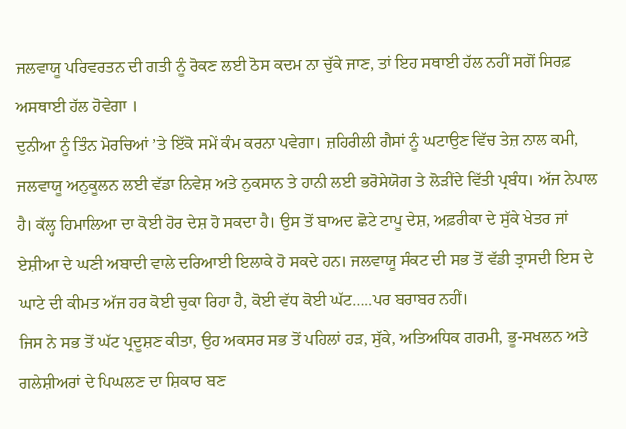ਜਲਵਾਯੂ ਪਰਿਵਰਤਨ ਦੀ ਗਤੀ ਨੂੰ ਰੋਕਣ ਲਈ ਠੋਸ ਕਦਮ ਨਾ ਚੁੱਕੇ ਜਾਣ, ਤਾਂ ਇਹ ਸਥਾਈ ਹੱਲ ਨਹੀਂ ਸਗੋਂ ਸਿਰਫ਼ ਅਸਥਾਈ ਹੱਲ ਹੋਵੇਗਾ ।
ਦੁਨੀਆ ਨੂੰ ਤਿੰਨ ਮੋਰਚਿਆਂ ’ਤੇ ਇੱਕੋ ਸਮੇਂ ਕੰਮ ਕਰਨਾ ਪਵੇਗਾ। ਜ਼ਹਿਰੀਲੀ ਗੈਸਾਂ ਨੂੰ ਘਟਾਉਣ ਵਿੱਚ ਤੇਜ਼ ਨਾਲ ਕਮੀ, ਜਲਵਾਯੂ ਅਨੁਕੂਲਨ ਲਈ ਵੱਡਾ ਨਿਵੇਸ਼ ਅਤੇ ਨੁਕਸਾਨ ਤੇ ਹਾਨੀ ਲਈ ਭਰੋਸੇਯੋਗ ਤੇ ਲੋੜੀਂਦੇ ਵਿੱਤੀ ਪ੍ਰਬੰਧ। ਅੱਜ ਨੇਪਾਲ ਹੈ। ਕੱਲ੍ਹ ਹਿਮਾਲਿਆ ਦਾ ਕੋਈ ਹੋਰ ਦੇਸ਼ ਹੋ ਸਕਦਾ ਹੈ। ਉਸ ਤੋਂ ਬਾਅਦ ਛੋਟੇ ਟਾਪੂ ਦੇਸ਼, ਅਫ਼ਰੀਕਾ ਦੇ ਸੁੱਕੇ ਖੇਤਰ ਜਾਂ ਏਸ਼ੀਆ ਦੇ ਘਣੀ ਅਬਾਦੀ ਵਾਲੇ ਦਰਿਆਈ ਇਲਾਕੇ ਹੋ ਸਕਦੇ ਹਨ। ਜਲਵਾਯੂ ਸੰਕਟ ਦੀ ਸਭ ਤੋਂ ਵੱਡੀ ਤ੍ਰਾਸਦੀ ਇਸ ਦੇ ਘਾਟੇ ਦੀ ਕੀਮਤ ਅੱਜ ਹਰ ਕੋਈ ਚੁਕਾ ਰਿਹਾ ਹੈ, ਕੋਈ ਵੱਧ ਕੋਈ ਘੱਟ…..ਪਰ ਬਰਾਬਰ ਨਹੀਂ।
ਜਿਸ ਨੇ ਸਭ ਤੋਂ ਘੱਟ ਪ੍ਰਦੂਸ਼ਣ ਕੀਤਾ, ਉਹ ਅਕਸਰ ਸਭ ਤੋਂ ਪਹਿਲਾਂ ਹੜ, ਸੁੱਕੇ, ਅਤਿਅਧਿਕ ਗਰਮੀ, ਭੂ-ਸਖਲਨ ਅਤੇ ਗਲੇਸ਼ੀਅਰਾਂ ਦੇ ਪਿਘਲਣ ਦਾ ਸ਼ਿਕਾਰ ਬਣ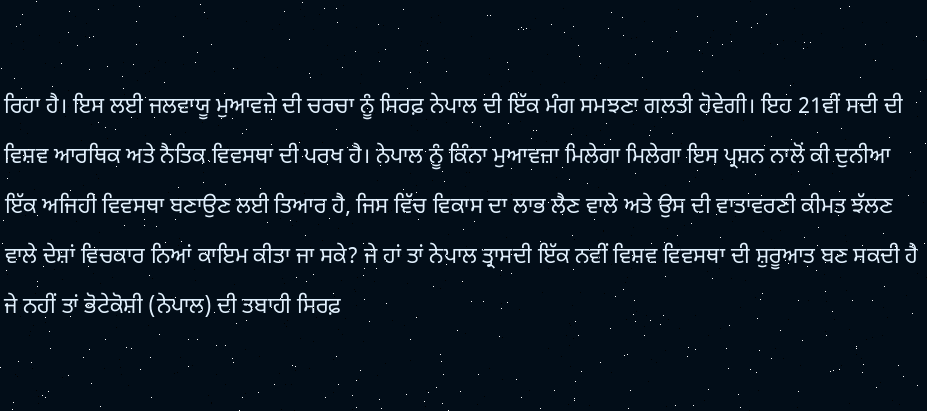ਰਿਹਾ ਹੈ। ਇਸ ਲਈ ਜਲਵਾਯੂ ਮੁਆਵਜ਼ੇ ਦੀ ਚਰਚਾ ਨੂੰ ਸਿਰਫ਼ ਨੇਪਾਲ ਦੀ ਇੱਕ ਮੰਗ ਸਮਝਣਾ ਗਲਤੀ ਹੋਵੇਗੀ। ਇਹ 21ਵੀਂ ਸਦੀ ਦੀ ਵਿਸ਼ਵ ਆਰਥਿਕ ਅਤੇ ਨੈਤਿਕ ਵਿਵਸਥਾ ਦੀ ਪਰਖ ਹੈ। ਨੇਪਾਲ ਨੂੰ ਕਿੰਨਾ ਮੁਆਵਜ਼ਾ ਮਿਲੇਗਾ ਮਿਲੇਗਾ ਇਸ ਪ੍ਰਸ਼ਨ ਨਾਲੋਂ ਕੀ ਦੁਨੀਆ ਇੱਕ ਅਜਿਹੀ ਵਿਵਸਥਾ ਬਣਾਉਣ ਲਈ ਤਿਆਰ ਹੈ, ਜਿਸ ਵਿੱਚ ਵਿਕਾਸ ਦਾ ਲਾਭ ਲੈਣ ਵਾਲੇ ਅਤੇ ਉਸ ਦੀ ਵਾਤਾਵਰਣੀ ਕੀਮਤ ਝੱਲਣ ਵਾਲੇ ਦੇਸ਼ਾਂ ਵਿਚਕਾਰ ਨਿਆਂ ਕਾਇਮ ਕੀਤਾ ਜਾ ਸਕੇ? ਜੇ ਹਾਂ ਤਾਂ ਨੇਪਾਲ ਤ੍ਰਾਸਦੀ ਇੱਕ ਨਵੀਂ ਵਿਸ਼ਵ ਵਿਵਸਥਾ ਦੀ ਸ਼ੁਰੂਆਤ ਬਣ ਸਕਦੀ ਹੈ ਜੇ ਨਹੀਂ ਤਾਂ ਭੋਟੇਕੋਸ਼ੀ (ਨੇਪਾਲ) ਦੀ ਤਬਾਹੀ ਸਿਰਫ਼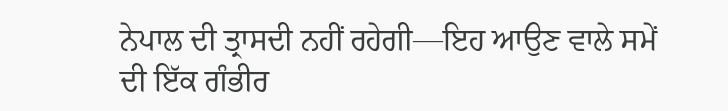ਨੇਪਾਲ ਦੀ ਤ੍ਰਾਸਦੀ ਨਹੀਂ ਰਹੇਗੀ—ਇਹ ਆਉਣ ਵਾਲੇ ਸਮੇਂ ਦੀ ਇੱਕ ਗੰਭੀਰ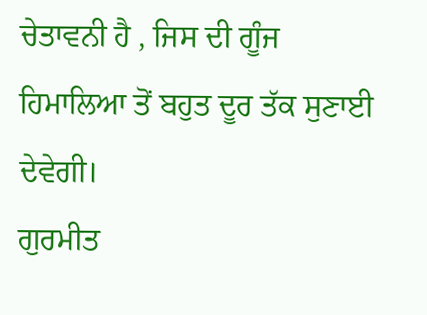ਚੇਤਾਵਨੀ ਹੈ , ਜਿਸ ਦੀ ਗੂੰਜ ਹਿਮਾਲਿਆ ਤੋਂ ਬਹੁਤ ਦੂਰ ਤੱਕ ਸੁਣਾਈ ਦੇਵੇਗੀ।
ਗੁਰਮੀਤ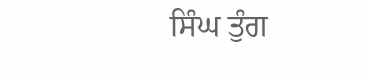ਸਿੰਘ ਤੁੰਗ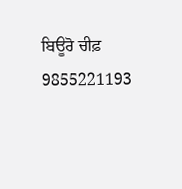ਬਿਊਰੋ ਚੀਫ਼
9855221193